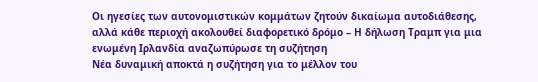Οι ηγεσίες των αυτονομιστικών κομμάτων ζητούν δικαίωμα αυτοδιάθεσης, αλλά κάθε περιοχή ακολουθεί διαφορετικό δρόμο – Η δήλωση Τραμπ για μια ενωμένη Ιρλανδία αναζωπύρωσε τη συζήτηση
Νέα δυναμική αποκτά η συζήτηση για το μέλλον του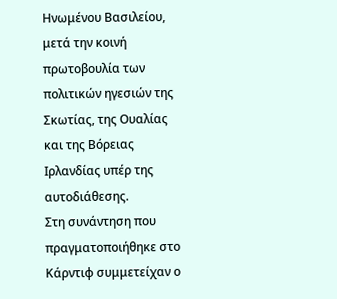Ηνωμένου Βασιλείου, μετά την κοινή πρωτοβουλία των πολιτικών ηγεσιών της Σκωτίας, της Ουαλίας και της Βόρειας Ιρλανδίας υπέρ της αυτοδιάθεσης.
Στη συνάντηση που πραγματοποιήθηκε στο Κάρντιφ συμμετείχαν ο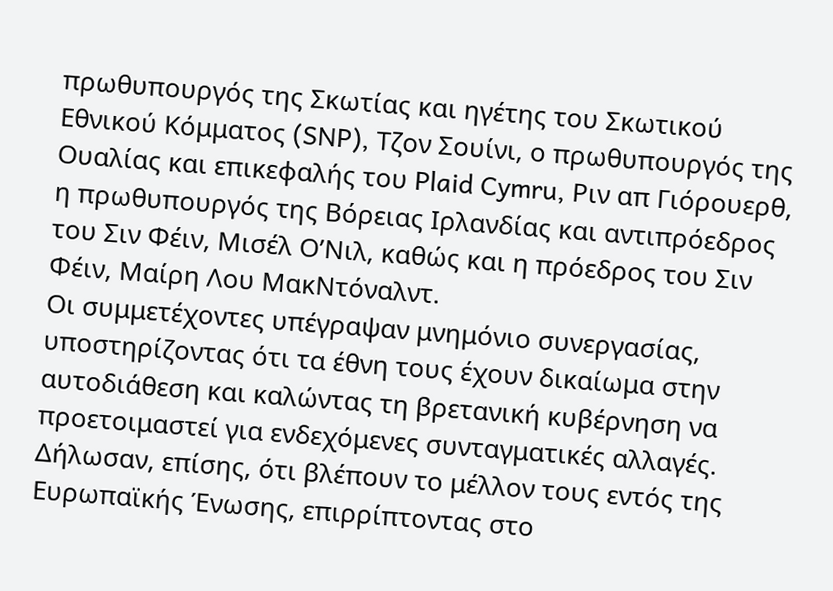πρωθυπουργός της Σκωτίας και ηγέτης του Σκωτικού Εθνικού Κόμματος (SNP), Τζον Σουίνι, ο πρωθυπουργός της Ουαλίας και επικεφαλής του Plaid Cymru, Ριν απ Γιόρουερθ, η πρωθυπουργός της Βόρειας Ιρλανδίας και αντιπρόεδρος του Σιν Φέιν, Μισέλ Ο’Νιλ, καθώς και η πρόεδρος του Σιν Φέιν, Μαίρη Λου ΜακΝτόναλντ.
Οι συμμετέχοντες υπέγραψαν μνημόνιο συνεργασίας, υποστηρίζοντας ότι τα έθνη τους έχουν δικαίωμα στην αυτοδιάθεση και καλώντας τη βρετανική κυβέρνηση να προετοιμαστεί για ενδεχόμενες συνταγματικές αλλαγές. Δήλωσαν, επίσης, ότι βλέπουν το μέλλον τους εντός της Ευρωπαϊκής Ένωσης, επιρρίπτοντας στο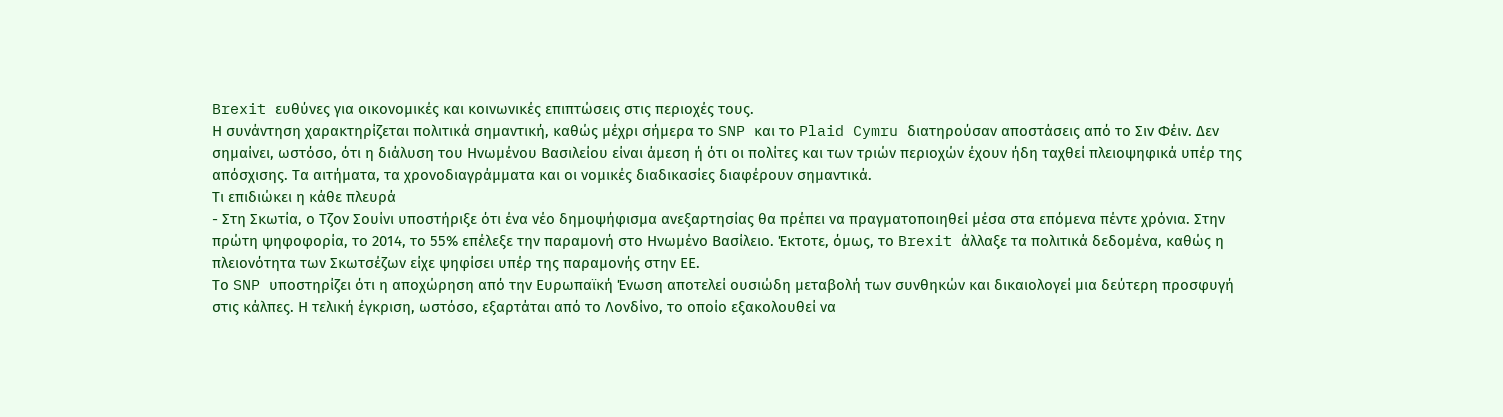Brexit ευθύνες για οικονομικές και κοινωνικές επιπτώσεις στις περιοχές τους.
Η συνάντηση χαρακτηρίζεται πολιτικά σημαντική, καθώς μέχρι σήμερα το SNP και το Plaid Cymru διατηρούσαν αποστάσεις από το Σιν Φέιν. Δεν σημαίνει, ωστόσο, ότι η διάλυση του Ηνωμένου Βασιλείου είναι άμεση ή ότι οι πολίτες και των τριών περιοχών έχουν ήδη ταχθεί πλειοψηφικά υπέρ της απόσχισης. Τα αιτήματα, τα χρονοδιαγράμματα και οι νομικές διαδικασίες διαφέρουν σημαντικά.
Τι επιδιώκει η κάθε πλευρά
- Στη Σκωτία, ο Τζον Σουίνι υποστήριξε ότι ένα νέο δημοψήφισμα ανεξαρτησίας θα πρέπει να πραγματοποιηθεί μέσα στα επόμενα πέντε χρόνια. Στην πρώτη ψηφοφορία, το 2014, το 55% επέλεξε την παραμονή στο Ηνωμένο Βασίλειο. Έκτοτε, όμως, το Brexit άλλαξε τα πολιτικά δεδομένα, καθώς η πλειονότητα των Σκωτσέζων είχε ψηφίσει υπέρ της παραμονής στην ΕΕ.
Το SNP υποστηρίζει ότι η αποχώρηση από την Ευρωπαϊκή Ένωση αποτελεί ουσιώδη μεταβολή των συνθηκών και δικαιολογεί μια δεύτερη προσφυγή στις κάλπες. Η τελική έγκριση, ωστόσο, εξαρτάται από το Λονδίνο, το οποίο εξακολουθεί να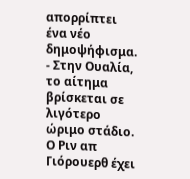απορρίπτει ένα νέο δημοψήφισμα.
- Στην Ουαλία, το αίτημα βρίσκεται σε λιγότερο ώριμο στάδιο. Ο Ριν απ Γιόρουερθ έχει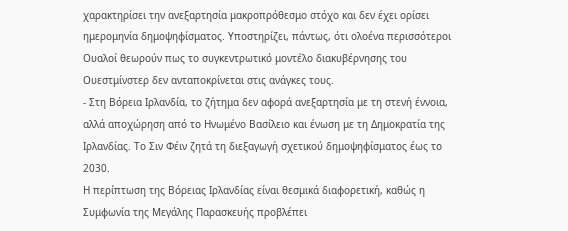χαρακτηρίσει την ανεξαρτησία μακροπρόθεσμο στόχο και δεν έχει ορίσει ημερομηνία δημοψηφίσματος. Υποστηρίζει, πάντως, ότι ολοένα περισσότεροι Ουαλοί θεωρούν πως το συγκεντρωτικό μοντέλο διακυβέρνησης του Ουεστμίνστερ δεν ανταποκρίνεται στις ανάγκες τους.
- Στη Βόρεια Ιρλανδία, το ζήτημα δεν αφορά ανεξαρτησία με τη στενή έννοια, αλλά αποχώρηση από το Ηνωμένο Βασίλειο και ένωση με τη Δημοκρατία της Ιρλανδίας. Το Σιν Φέιν ζητά τη διεξαγωγή σχετικού δημοψηφίσματος έως το 2030.
Η περίπτωση της Βόρειας Ιρλανδίας είναι θεσμικά διαφορετική, καθώς η Συμφωνία της Μεγάλης Παρασκευής προβλέπει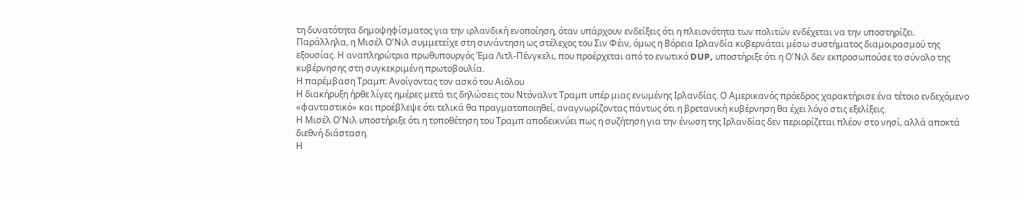τη δυνατότητα δημοψηφίσματος για την ιρλανδική ενοποίηση, όταν υπάρχουν ενδείξεις ότι η πλειονότητα των πολιτών ενδέχεται να την υποστηρίζει.
Παράλληλα, η Μισέλ Ο’Νιλ συμμετείχε στη συνάντηση ως στέλεχος του Σιν Φέιν, όμως η Βόρεια Ιρλανδία κυβερνάται μέσω συστήματος διαμοιρασμού της εξουσίας. Η αναπληρώτρια πρωθυπουργός Έμα Λιτλ-Πένγκελι, που προέρχεται από το ενωτικό DUP, υποστήριξε ότι η Ο’Νιλ δεν εκπροσωπούσε το σύνολο της κυβέρνησης στη συγκεκριμένη πρωτοβουλία.
Η παρέμβαση Τραμπ: Ανοίγοντας τον ασκό του Αιόλου
Η διακήρυξη ήρθε λίγες ημέρες μετά τις δηλώσεις του Ντόναλντ Τραμπ υπέρ μιας ενωμένης Ιρλανδίας. Ο Αμερικανός πρόεδρος χαρακτήρισε ένα τέτοιο ενδεχόμενο «φανταστικό» και προέβλεψε ότι τελικά θα πραγματοποιηθεί, αναγνωρίζοντας πάντως ότι η βρετανική κυβέρνηση θα έχει λόγο στις εξελίξεις.
Η Μισέλ Ο’Νιλ υποστήριξε ότι η τοποθέτηση του Τραμπ αποδεικνύει πως η συζήτηση για την ένωση της Ιρλανδίας δεν περιορίζεται πλέον στο νησί, αλλά αποκτά διεθνή διάσταση.
Η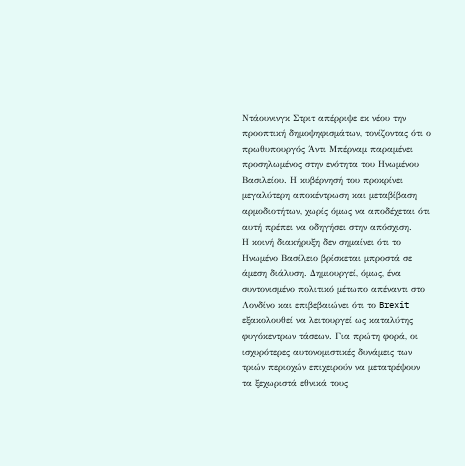Ντάουνινγκ Στριτ απέρριψε εκ νέου την προοπτική δημοψηφισμάτων, τονίζοντας ότι ο πρωθυπουργός Άντι Μπέρναμ παραμένει προσηλωμένος στην ενότητα του Ηνωμένου Βασιλείου. Η κυβέρνησή του προκρίνει μεγαλύτερη αποκέντρωση και μεταβίβαση αρμοδιοτήτων, χωρίς όμως να αποδέχεται ότι αυτή πρέπει να οδηγήσει στην απόσχιση.
Η κοινή διακήρυξη δεν σημαίνει ότι το Ηνωμένο Βασίλειο βρίσκεται μπροστά σε άμεση διάλυση. Δημιουργεί, όμως, ένα συντονισμένο πολιτικό μέτωπο απέναντι στο Λονδίνο και επιβεβαιώνει ότι το Brexit εξακολουθεί να λειτουργεί ως καταλύτης φυγόκεντρων τάσεων. Για πρώτη φορά, οι ισχυρότερες αυτονομιστικές δυνάμεις των τριών περιοχών επιχειρούν να μετατρέψουν τα ξεχωριστά εθνικά τους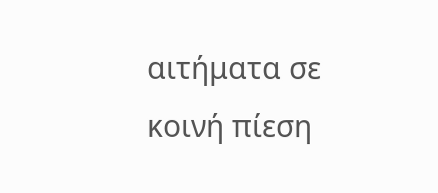αιτήματα σε κοινή πίεση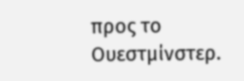προς το Ουεστμίνστερ.